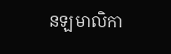នឡមាលិកា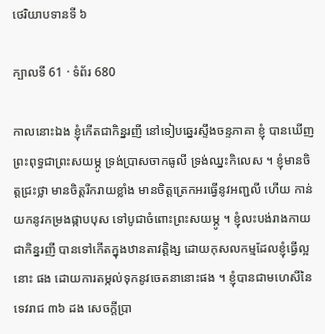ថេរិយាបទានទី ៦

ក្បាលទី 61 · ទំព័រ 680

កាលនោះឯង ខ្ញុំកើតជាកិន្នរញី នៅទៀបឆ្នេរស្ទឹងចន្ទភាគា ខ្ញុំ បានឃើញព្រះពុទ្ធជាព្រះសយម្ភូ ទ្រង់ប្រាសចាកធូលី ទ្រង់ឈ្នះកិលេស ។ ខ្ញុំមានចិត្តជ្រះថ្លា មានចិត្តរីករាយខ្លាំង មានចិត្តត្រេកអរធ្វើនូវអញ្ជលី ហើយ កាន់យកនូវកម្រងផ្កាបបុស ទៅបូជាចំពោះព្រះសយម្ភូ ។ ខ្ញុំលះបង់រាងកាយ ជាកិន្នរញី បានទៅកើតក្នុងឋានតាវត្តិង្ស ដោយកុសលកម្មដែលខ្ញុំធ្វើល្អនោះ ផង ដោយការតម្កល់ទុកនូវចេតនានោះផង ។ ខ្ញុំបានជាមហេសីនៃទេវរាជ ៣៦ ដង សេចក្តីប្រា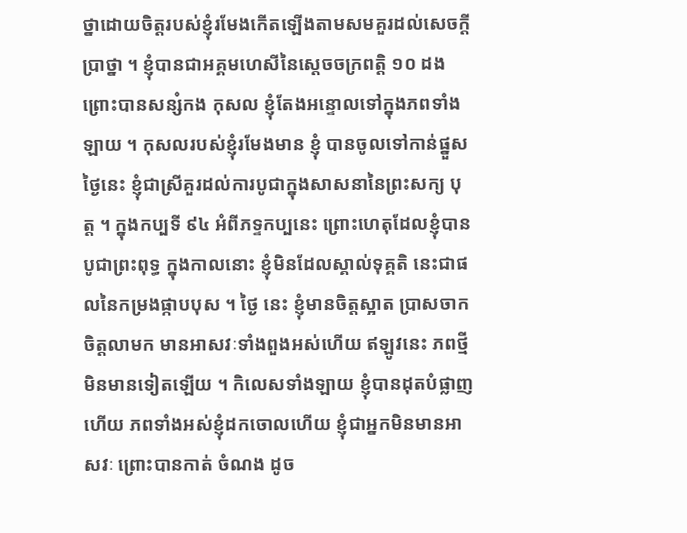ថ្នាដោយចិត្តរបស់ខ្ញុំរមែងកើតឡើងតាមសមគួរដល់សេចក្តី ប្រាថ្នា ។ ខ្ញុំបានជាអគ្គមហេសីនៃស្តេចចក្រពត្តិ ១០ ដង ព្រោះបានសន្សំកង កុសល ខ្ញុំតែងអន្ទោលទៅក្នុងភពទាំងឡាយ ។ កុសលរបស់ខ្ញុំរមែងមាន ខ្ញុំ បានចូលទៅកាន់ផ្នួស ថ្ងៃនេះ ខ្ញុំជាស្រីគួរដល់ការបូជាក្នុងសាសនានៃព្រះសក្យ បុត្ត ។ ក្នុងកប្បទី ៩៤ អំពីភទ្ទកប្បនេះ ព្រោះហេតុដែលខ្ញុំបានបូជាព្រះពុទ្ធ ក្នុងកាលនោះ ខ្ញុំមិនដែលស្គាល់ទុគ្គតិ នេះជាផលនៃកម្រងផ្កាបបុស ។ ថ្ងៃ នេះ ខ្ញុំមានចិត្តស្អាត ប្រាសចាកចិត្តលាមក មានអាសវៈទាំងពួងអស់ហើយ ឥឡូវនេះ ភពថ្មីមិនមានទៀតឡើយ ។ កិលេសទាំងឡាយ ខ្ញុំបានដុតបំផ្លាញ ហើយ ភពទាំងអស់ខ្ញុំដកចោលហើយ ខ្ញុំជាអ្នកមិនមានអាសវៈ ព្រោះបានកាត់ ចំណង ដូច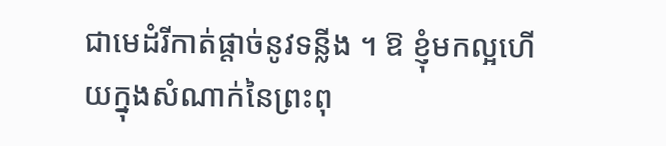ជាមេដំរីកាត់ផ្តាច់នូវទន្លីង ។ ឱ ខ្ញុំមកល្អហើយក្នុងសំណាក់នៃព្រះពុ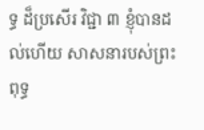ទ្ធ ដ៏ប្រសើរ វិជ្ជា ៣ ខ្ញុំបានដល់ហើយ សាសនារបស់ព្រះពុទ្ធ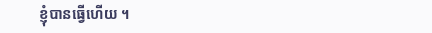ខ្ញុំបានធ្វើហើយ ។